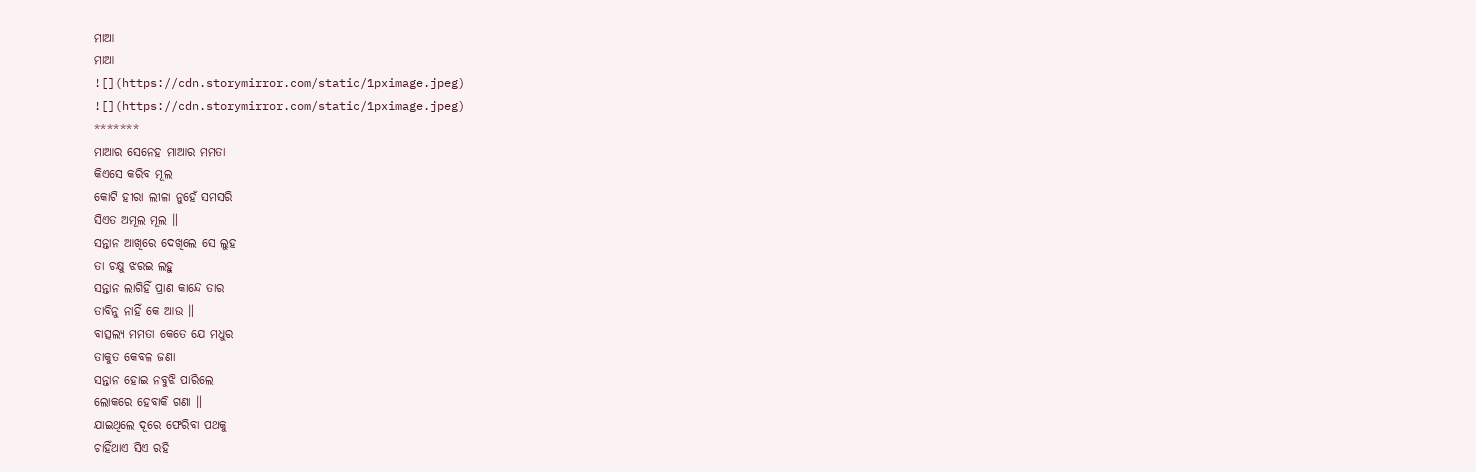ମାଆ
ମାଆ
![](https://cdn.storymirror.com/static/1pximage.jpeg)
![](https://cdn.storymirror.com/static/1pximage.jpeg)
*******
ମାଆର ସେନେହ ମାଆର ମମତା
କିଏସେ କରିବ ମୂଲ
କୋଟି ହୀରା ଲୀଳା ନୁହେଁ ସମସରି
ସିଏତ ଅମୂଲ ମୂଲ ॥
ସନ୍ତାନ ଆଖିରେ ଦେଖିଲେ ସେ ଲୁହ
ତା ଚକ୍ଷୁ ଝରଇ ଲହୁ
ସନ୍ତାନ ଲାଗିହିଁ ପ୍ରାଣ କାନ୍ଦେ ତାର
ତାବିନୁ ନାହିଁ କେ ଆଉ ॥
ବାତ୍ସଲ୍ୟ ମମତା କେତେ ଯେ ମଧୁର
ତାକୁତ କେବଳ ଜଣା
ସନ୍ତାନ ହୋଇ ନବୁଝି ପାରିଲେ
ଲୋକରେ ହେବାକି ଗଣା ॥
ଯାଇଥିଲେ ଦୂରେ ଫେରିବା ପଥକୁ
ଚାହିଁଥାଏ ସିଏ ରହି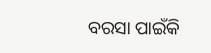ବରସା ପାଇଁକି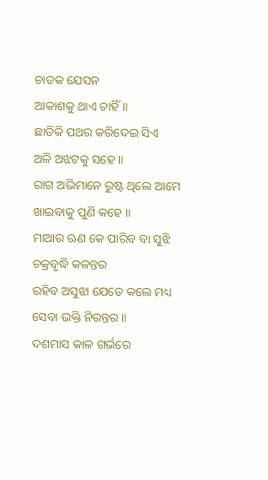ଚାତକ ଯେସନ
ଆକାଶକୁ ଥାଏ ଚାହିଁ ॥
ଛାତିକି ପଥର କରିଦେଇ ସିଏ
ଅଳି ଅଝଟକୁ ସହେ ॥
ରାଗ ଅଭିମାନେ ରୁଷ୍ଟ ଥିଲେ ଆମେ
ଖାଇବାକୁ ପୁଣି କହେ ॥
ମାଆର ଋଣ କେ ପାରିବ ବା ସୁଝି
ଚକ୍ରବୃଦ୍ଧି କଳନ୍ତର
ରହିବ ଅସୁଝା ଯେତେ କଲେ ମଧ୍ୟ
ସେବା ଭକ୍ତି ନିରନ୍ତର ॥
ଦଶମାସ କାଳ ଗର୍ଭରେ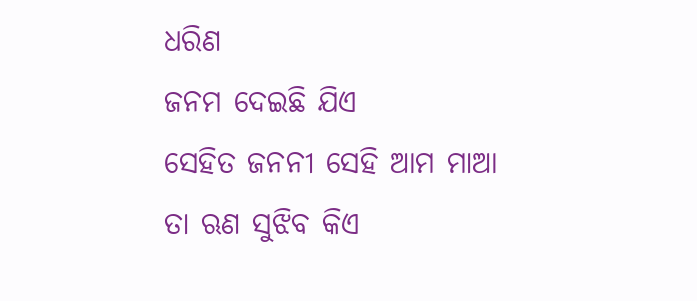ଧରିଣ
ଜନମ ଦେଇଛି ଯିଏ
ସେହିତ ଜନନୀ ସେହି ଆମ ମାଆ
ତା ଋଣ ସୁଝିବ କିଏ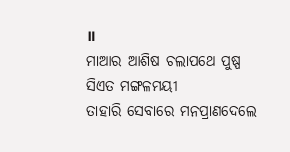॥
ମାଆର ଆଶିଷ ଚଲାପଥେ ପୁଷ୍ପ
ସିଏତ ମଙ୍ଗଳମୟୀ
ତାହାରି ସେବାରେ ମନପ୍ରାଣଦେଲେ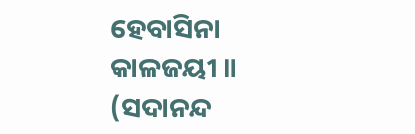ହେବାସିନା କାଳଜୟୀ ॥
(ସଦାନନ୍ଦ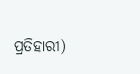ପ୍ରତିହାରୀ)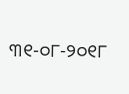୩୧-୦୮-୨୦୧୮